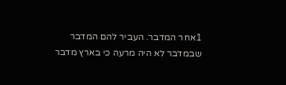1אחר המדבר. העביר להם המדבר שבמדבר לא היה מרעה כי בארץ מדבר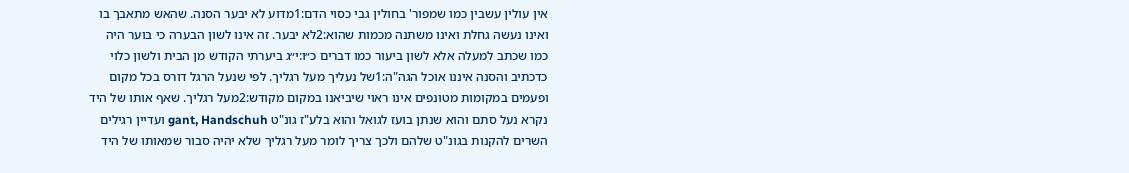אין עולין עשבין כמו שמפור' בחולין גבי כסוי הדם:1מדוע לא יבער הסנה. שהאש מתאבך בו ואינו נעשה גחלת ואינו משתנה מכמות שהוא:2לא יבער. זה אינו לשון הבערה כי בוער היה כמו שכתב למעלה אלא לשון ביעור כמו דברים כ״ו:י״ג ביערתי הקודש מן הבית ולשון כלוי כדכתיב והסנה איננו אוכל הגה"ה:1של נעליך מעל רגליך. לפי שנעל הרגל דורס בכל מקום ופעמים במקומות מטונפים אינו ראוי שיביאנו במקום מקודש:2מעל רגליך. שאף אותו של היד נקרא נעל סתם והוא שנתן בועז לגואל והוא בלע"ז גונ"ט gant, Handschuh ועדיין רגילים השרים להקנות בגונ"ט שלהם ולכך צריך לומר מעל רגליך שלא יהיה סבור שמאותו של היד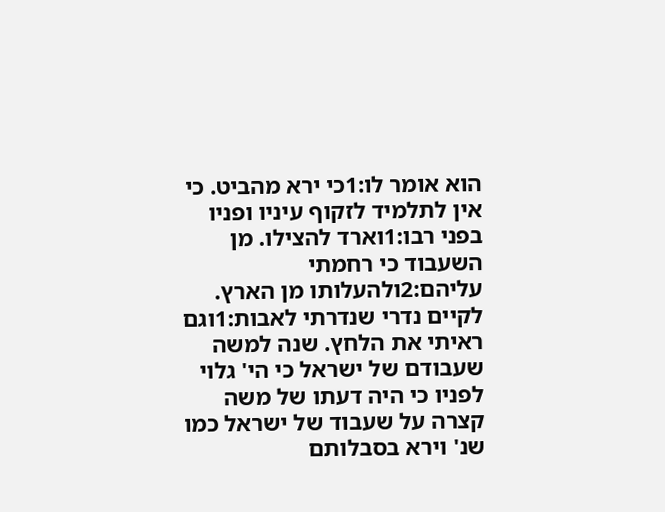הוא אומר לו:1כי ירא מהביט. כי אין לתלמיד לזקוף עיניו ופניו בפני רבו:1וארד להצילו. מן השעבוד כי רחמתי עליהם:2ולהעלותו מן הארץ. לקיים נדרי שנדרתי לאבות:1וגם ראיתי את הלחץ. שנה למשה שעבודם של ישראל כי הי' גלוי לפניו כי היה דעתו של משה קצרה על שעבוד של ישראל כמו שנ' וירא בסבלותם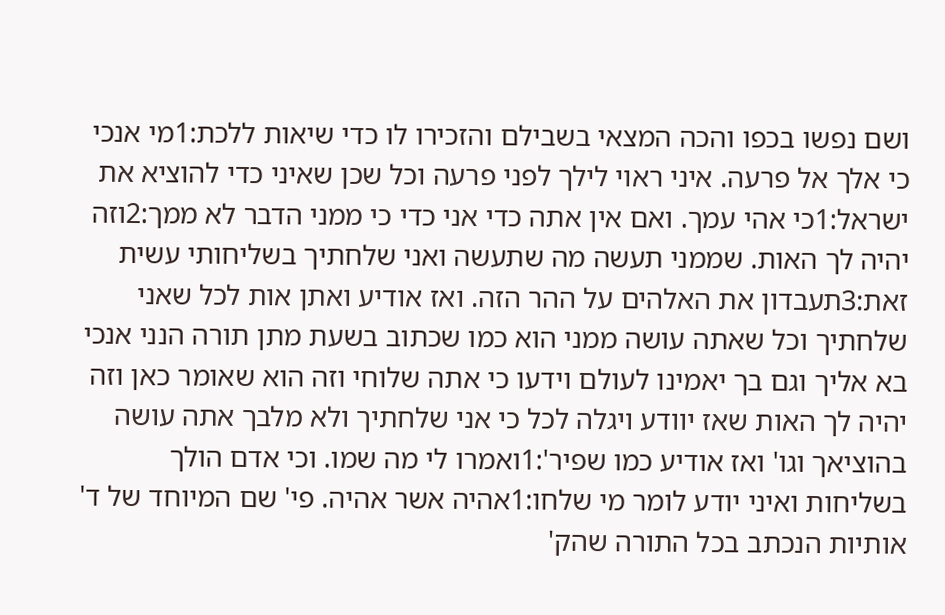ושם נפשו בכפו והכה המצאי בשבילם והזכירו לו כדי שיאות ללכת:1מי אנכי כי אלך אל פרעה. איני ראוי לילך לפני פרעה וכל שכן שאיני כדי להוציא את ישראל:1כי אהי עמך. ואם אין אתה כדי אני כדי כי ממני הדבר לא ממך:2וזה יהיה לך האות. שממני תעשה מה שתעשה ואני שלחתיך בשליחותי עשית זאת:3תעבדון את האלהים על ההר הזה. ואז אודיע ואתן אות לכל שאני שלחתיך וכל שאתה עושה ממני הוא כמו שכתוב בשעת מתן תורה הנני אנכי בא אליך וגם בך יאמינו לעולם וידעו כי אתה שלוחי וזה הוא שאומר כאן וזה יהיה לך האות שאז יוודע ויגלה לכל כי אני שלחתיך ולא מלבך אתה עושה בהוציאך וגו' ואז אודיע כמו שפיר':1ואמרו לי מה שמו. וכי אדם הולך בשליחות ואיני יודע לומר מי שלחו:1אהיה אשר אהיה. פי' שם המיוחד של ד' אותיות הנכתב בכל התורה שהק'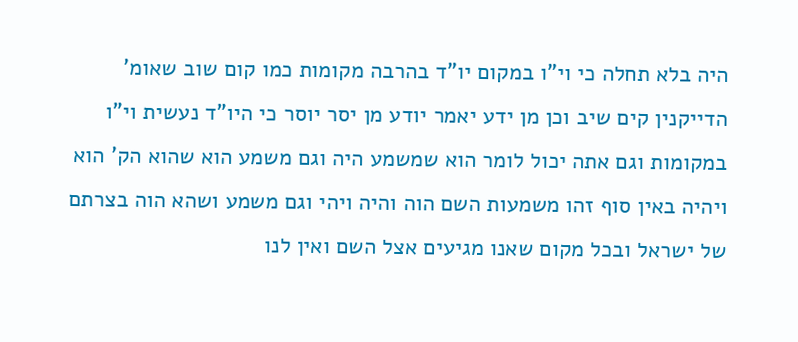היה בלא תחלה כי וי"ו במקום יו"ד בהרבה מקומות כמו קום שוב שאומ' הדייקנין קים שיב וכן מן ידע יאמר יודע מן יסר יוסר כי היו"ד נעשית וי"ו במקומות וגם אתה יכול לומר הוא שמשמע היה וגם משמע הוא שהוא הק' הוא ויהיה באין סוף זהו משמעות השם הוה והיה ויהי וגם משמע ושהא הוה בצרתם של ישראל ובכל מקום שאנו מגיעים אצל השם ואין לנו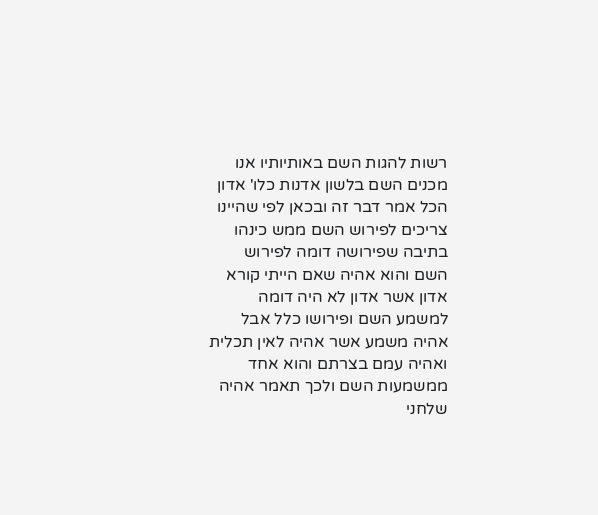רשות להגות השם באותיותיו אנו מכנים השם בלשון אדנות כלו' אדון הכל אמר דבר זה ובכאן לפי שהיינו צריכים לפירוש השם ממש כינהו בתיבה שפירושה דומה לפירוש השם והוא אהיה שאם הייתי קורא אדון אשר אדון לא היה דומה למשמע השם ופירושו כלל אבל אהיה משמע אשר אהיה לאין תכלית ואהיה עמם בצרתם והוא אחד ממשמעות השם ולכך תאמר אהיה שלחני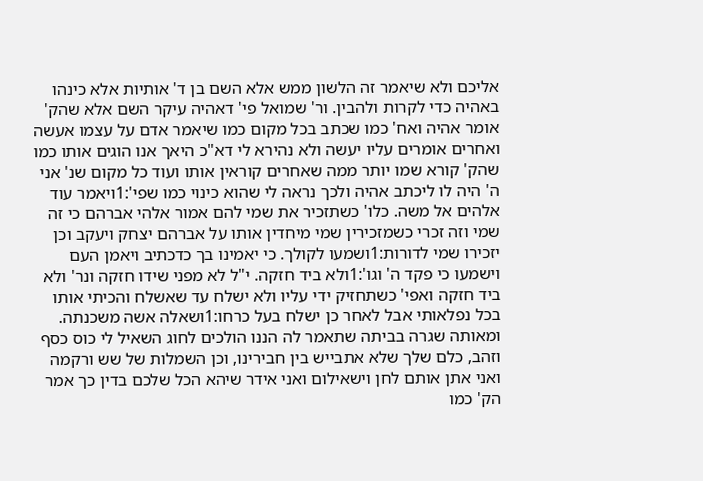אליכם ולא שיאמר זה הלשון ממש אלא השם בן ד' אותיות אלא כינהו באהיה כדי לקרות ולהבין. ור' שמואל פי' דאהיה עיקר השם אלא שהק' אומר אהיה ואח' כמו שכתב בכל מקום כמו שיאמר אדם על עצמו אעשה ואחרים אומרים עליו יעשה ולא נהירא לי דא"כ היאך אנו הוגים אותו כמו שהק' קורא שמו יותר ממה שאחרים קוראין אותו ועוד כל מקום שנ' אני ה' היה לו ליכתב אהיה ולכך נראה לי שהוא כינוי כמו שפי':1ויאמר עוד אלהים אל משה. כלו' כשתזכיר את שמי להם אמור אלהי אברהם כי זה שמי וזה זכרי כשמזכירין שמי מיחדין אותו על אברהם יצחק ויעקב וכן יזכירו שמי לדורות:1ושמעו לקולך. כי יאמינו בך כדכתיב ויאמן העם וישמעו כי פקד ה' וגו':1ולא ביד חזקה. י"ל לא מפני שידו חזקה ונר' ולא ביד חזקה ואפי' כשתחזיק ידי עליו ולא ישלח עד שאשלח והכיתי אותו בכל נפלאותי אבל לאחר כן ישלח בעל כרחו:1ושאלה אשה משכנתה. ומאותה שגרה בביתה שתאמר לה הננו הולכים לחוג השאיל לי כוס כסף וזהב, כלם שלך שלא אתבייש בין חבירינו, וכן השמלות של שש ורקמה ואני אתן אותם לחן וישאילום ואני אידר שיהא הכל שלכם בדין כך אמר הק' כמו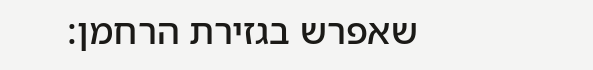שאפרש בגזירת הרחמן: